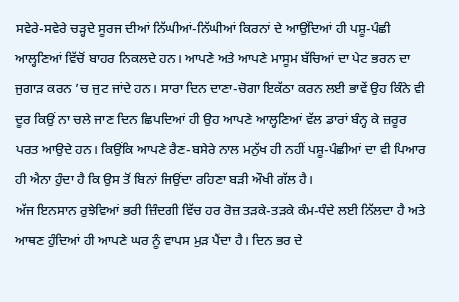ਸਵੇਰੇ-ਸਵੇਰੇ ਚੜ੍ਹਦੇ ਸੂਰਜ ਦੀਆਂ ਨਿੱਘੀਆਂ-ਨਿੱਘੀਆਂ ਕਿਰਨਾਂ ਦੇ ਆਉਂਦਿਆਂ ਹੀ ਪਸ਼ੂ-ਪੰਛੀ ਆਲ੍ਹਣਿਆਂ ਵਿੱਚੋਂ ਬਾਹਰ ਨਿਕਲਦੇ ਹਨ। ਆਪਣੇ ਅਤੇ ਆਪਣੇ ਮਾਸੂਮ ਬੱਚਿਆਂ ਦਾ ਪੇਟ ਭਰਨ ਦਾ ਜੁਗਾੜ ਕਰਨ ’ਚ ਜੁਟ ਜਾਂਦੇ ਹਨ। ਸਾਰਾ ਦਿਨ ਦਾਣਾ-ਚੋਗਾ ਇਕੱਠਾ ਕਰਨ ਲਈ ਭਾਵੇਂ ਉਹ ਕਿੰਨੇ ਵੀ ਦੂਰ ਕਿਉਂ ਨਾ ਚਲੇ ਜਾਣ ਦਿਨ ਛਿਪਦਿਆਂ ਹੀ ਉਹ ਆਪਣੇ ਆਲ੍ਹਣਿਆਂ ਵੱਲ ਡਾਰਾਂ ਬੰਨ੍ਹ ਕੇ ਜ਼ਰੂਰ ਪਰਤ ਆਉਦੇ ਹਨ। ਕਿਉਂਕਿ ਆਪਣੇ ਰੈਣ-ਬਸੇਰੇ ਨਾਲ ਮਨੁੱਖ ਹੀ ਨਹੀਂ ਪਸ਼ੂ-ਪੰਛੀਆਂ ਦਾ ਵੀ ਪਿਆਰ ਹੀ ਐਨਾ ਹੁੰਦਾ ਹੈ ਕਿ ਉਸ ਤੋਂ ਬਿਨਾਂ ਜਿਉਂਦਾ ਰਹਿਣਾ ਬੜੀ ਔਖੀ ਗੱਲ ਹੈ।
ਅੱਜ ਇਨਸਾਨ ਰੁਝੇਵਿਆਂ ਭਰੀ ਜ਼ਿੰਦਗੀ ਵਿੱਚ ਹਰ ਰੋਜ਼ ਤੜਕੇ-ਤੜਕੇ ਕੰਮ-ਧੰਦੇ ਲਈ ਨਿੱਲਦਾ ਹੈ ਅਤੇ ਆਥਣ ਹੁੰਦਿਆਂ ਹੀ ਆਪਣੇ ਘਰ ਨੂੰ ਵਾਪਸ ਮੁੜ ਪੈਂਦਾ ਹੈ। ਦਿਨ ਭਰ ਦੇ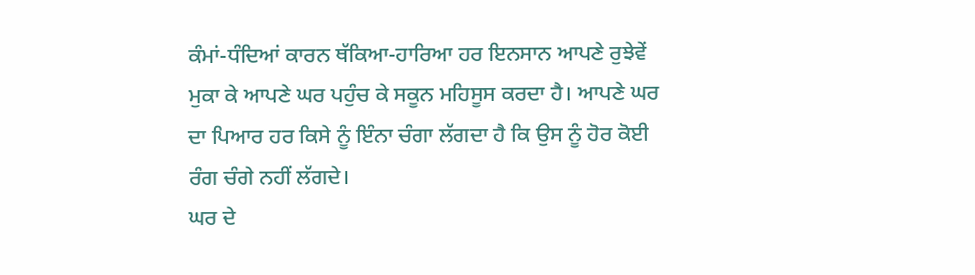ਕੰਮਾਂ-ਧੰਦਿਆਂ ਕਾਰਨ ਥੱਕਿਆ-ਹਾਰਿਆ ਹਰ ਇਨਸਾਨ ਆਪਣੇ ਰੁਝੇਵੇਂ ਮੁਕਾ ਕੇ ਆਪਣੇ ਘਰ ਪਹੁੰਚ ਕੇ ਸਕੂਨ ਮਹਿਸੂਸ ਕਰਦਾ ਹੈ। ਆਪਣੇ ਘਰ ਦਾ ਪਿਆਰ ਹਰ ਕਿਸੇ ਨੂੰ ਇੰਨਾ ਚੰਗਾ ਲੱਗਦਾ ਹੈ ਕਿ ਉਸ ਨੂੰ ਹੋਰ ਕੋਈ ਰੰਗ ਚੰਗੇ ਨਹੀਂ ਲੱਗਦੇ।
ਘਰ ਦੇ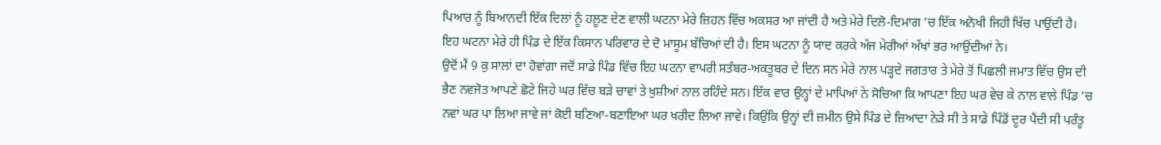ਪਿਆਰ ਨੂੰ ਬਿਆਨਦੀ ਇੱਕ ਦਿਲਾਂ ਨੂੰ ਹਲੂਣ ਦੇਣ ਵਾਲੀ ਘਟਨਾ ਮੇਰੇ ਜ਼ਿਹਨ ਵਿੱਚ ਅਕਸਰ ਆ ਜਾਂਦੀ ਹੈ ਅਤੇ ਮੇਰੇ ਦਿਲੋ-ਦਿਮਾਗ ’ਚ ਇੱਕ ਅਨੋਖੀ ਜਿਹੀ ਖਿੱਚ ਪਾਉਂਦੀ ਹੈ।
ਇਹ ਘਟਨਾ ਮੇਰੇ ਹੀ ਪਿੰਡ ਦੇ ਇੱਕ ਕਿਸਾਨ ਪਰਿਵਾਰ ਦੇ ਦੋ ਮਾਸੂਮ ਬੱਚਿਆਂ ਦੀ ਹੈ। ਇਸ ਘਟਨਾ ਨੂੰ ਯਾਦ ਕਰਕੇ ਅੱਜ ਮੇਰੀਆਂ ਅੱਖਾਂ ਭਰ ਆਉਂਦੀਆਂ ਨੇ।
ਉਦੋਂ ਮੈਂ 9 ਕੁ ਸਾਲਾਂ ਦਾ ਹੋਵਾਂਗਾ ਜਦੋਂ ਸਾਡੇ ਪਿੰਡ ਵਿੱਚ ਇਹ ਘਟਨਾ ਵਾਪਰੀ ਸਤੰਬਰ-ਅਕਤੂਬਰ ਦੇ ਦਿਨ ਸਨ ਮੇਰੇ ਨਾਲ ਪੜ੍ਹਦੇ ਜਗਤਾਰ ਤੇ ਮੇਰੇ ਤੋਂ ਪਿਛਲੀ ਜਮਾਤ ਵਿੱਚ ਉਸ ਦੀ ਭੈਣ ਨਵਜੋਤ ਆਪਣੇ ਛੋਟੇ ਜਿਹੇ ਘਰ ਵਿੱਚ ਬੜੇ ਚਾਵਾਂ ਤੇ ਖੁਸ਼ੀਆਂ ਨਾਲ ਰਹਿੰਦੇ ਸਨ। ਇੱਕ ਵਾਰ ਉਨ੍ਹਾਂ ਦੇ ਮਾਪਿਆਂ ਨੇ ਸੋਚਿਆ ਕਿ ਆਪਣਾ ਇਹ ਘਰ ਵੇਚ ਕੇ ਨਾਲ ਵਾਲੇ ਪਿੰਡ ’ਚ ਨਵਾਂ ਘਰ ਪਾ ਲਿਆ ਜਾਵੇ ਜਾਂ ਕੋਈ ਬਣਿਆ-ਬਣਾਇਆ ਘਰ ਖਰੀਦ ਲਿਆ ਜਾਵੇ। ਕਿਉਂਕਿ ਉਨ੍ਹਾਂ ਦੀ ਜ਼ਮੀਨ ਉਸੇ ਪਿੰਡ ਦੇ ਜ਼ਿਆਦਾ ਨੇੜੇ ਸੀ ਤੇ ਸਾਡੇ ਪਿੰਡੋਂ ਦੂਰ ਪੈਂਦੀ ਸੀ ਪਰੰਤੂ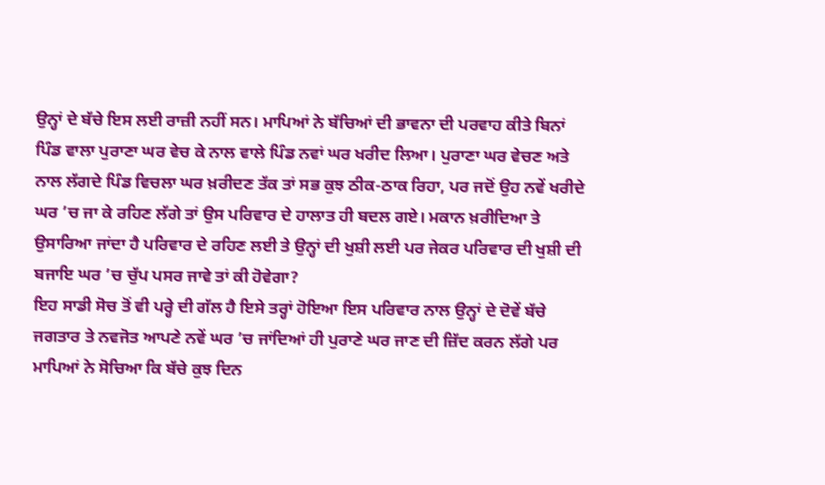ਉਨ੍ਹਾਂ ਦੇ ਬੱਚੇ ਇਸ ਲਈ ਰਾਜ਼ੀ ਨਹੀਂ ਸਨ। ਮਾਪਿਆਂ ਨੇ ਬੱਚਿਆਂ ਦੀ ਭਾਵਨਾ ਦੀ ਪਰਵਾਹ ਕੀਤੇ ਬਿਨਾਂ ਪਿੰਡ ਵਾਲਾ ਪੁਰਾਣਾ ਘਰ ਵੇਚ ਕੇ ਨਾਲ ਵਾਲੇ ਪਿੰਡ ਨਵਾਂ ਘਰ ਖਰੀਦ ਲਿਆ। ਪੁਰਾਣਾ ਘਰ ਵੇਚਣ ਅਤੇ ਨਾਲ ਲੱਗਦੇ ਪਿੰਡ ਵਿਚਲਾ ਘਰ ਖ਼ਰੀਦਣ ਤੱਕ ਤਾਂ ਸਭ ਕੁਝ ਠੀਕ-ਠਾਕ ਰਿਹਾ, ਪਰ ਜਦੋਂ ਉਹ ਨਵੇਂ ਖਰੀਦੇ ਘਰ ’ਚ ਜਾ ਕੇ ਰਹਿਣ ਲੱਗੇ ਤਾਂ ਉਸ ਪਰਿਵਾਰ ਦੇ ਹਾਲਾਤ ਹੀ ਬਦਲ ਗਏ। ਮਕਾਨ ਖ਼ਰੀਦਿਆ ਤੇ ਉਸਾਰਿਆ ਜਾਂਦਾ ਹੈ ਪਰਿਵਾਰ ਦੇ ਰਹਿਣ ਲਈ ਤੇ ਉਨ੍ਹਾਂ ਦੀ ਖੁਸ਼ੀ ਲਈ ਪਰ ਜੇਕਰ ਪਰਿਵਾਰ ਦੀ ਖੁਸ਼ੀ ਦੀ ਬਜਾਇ ਘਰ ’ਚ ਚੁੱਪ ਪਸਰ ਜਾਵੇ ਤਾਂ ਕੀ ਹੋਵੇਗਾ?
ਇਹ ਸਾਡੀ ਸੋਚ ਤੋਂ ਵੀ ਪਰ੍ਹੇ ਦੀ ਗੱਲ ਹੈ ਇਸੇ ਤਰ੍ਹਾਂ ਹੋਇਆ ਇਸ ਪਰਿਵਾਰ ਨਾਲ ਉਨ੍ਹਾਂ ਦੇ ਦੋਵੇਂ ਬੱਚੇ ਜਗਤਾਰ ਤੇ ਨਵਜੋਤ ਆਪਣੇ ਨਵੇਂ ਘਰ ’ਚ ਜਾਂਦਿਆਂ ਹੀ ਪੁਰਾਣੇ ਘਰ ਜਾਣ ਦੀ ਜ਼ਿੱਦ ਕਰਨ ਲੱਗੇ ਪਰ ਮਾਪਿਆਂ ਨੇ ਸੋਚਿਆ ਕਿ ਬੱਚੇ ਕੁਝ ਦਿਨ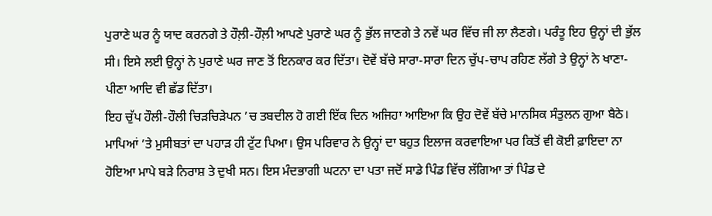ਪੁਰਾਣੇ ਘਰ ਨੂੰ ਯਾਦ ਕਰਨਗੇ ਤੇ ਹੌਲ਼ੀ-ਹੌਲ਼ੀ ਆਪਣੇ ਪੁਰਾਣੇ ਘਰ ਨੂੰ ਭੁੱਲ ਜਾਣਗੇ ਤੇ ਨਵੇਂ ਘਰ ਵਿੱਚ ਜੀ ਲਾ ਲੈਣਗੇ। ਪਰੰਤੂ ਇਹ ਉਨ੍ਹਾਂ ਦੀ ਭੁੱਲ ਸੀ। ਇਸੇ ਲਈ ਉਨ੍ਹਾਂ ਨੇ ਪੁਰਾਣੇ ਘਰ ਜਾਣ ਤੋਂ ਇਨਕਾਰ ਕਰ ਦਿੱਤਾ। ਦੋਵੇਂ ਬੱਚੇ ਸਾਰਾ-ਸਾਰਾ ਦਿਨ ਚੁੱਪ-ਚਾਪ ਰਹਿਣ ਲੱਗੇ ਤੇ ਉਨ੍ਹਾਂ ਨੇ ਖਾਣਾ-ਪੀਣਾ ਆਦਿ ਵੀ ਛੱਡ ਦਿੱਤਾ।
ਇਹ ਚੁੱਪ ਹੌਲੀ-ਹੌਲੀ ਚਿੜਚਿੜੇਪਨ ’ਚ ਤਬਦੀਲ ਹੋ ਗਈ ਇੱਕ ਦਿਨ ਅਜਿਹਾ ਆਇਆ ਕਿ ਉਹ ਦੋਵੇਂ ਬੱਚੇ ਮਾਨਸਿਕ ਸੰਤੁਲਨ ਗੁਆ ਬੈਠੇ। ਮਾਪਿਆਂ ’ਤੇ ਮੁਸੀਬਤਾਂ ਦਾ ਪਹਾੜ ਹੀ ਟੁੱਟ ਪਿਆ। ਉਸ ਪਰਿਵਾਰ ਨੇ ਉਨ੍ਹਾਂ ਦਾ ਬਹੁਤ ਇਲਾਜ ਕਰਵਾਇਆ ਪਰ ਕਿਤੋਂ ਵੀ ਕੋਈ ਫ਼ਾਇਦਾ ਨਾ ਹੋਇਆ ਮਾਪੇ ਬੜੇ ਨਿਰਾਸ਼ ਤੇ ਦੁਖੀ ਸਨ। ਇਸ ਮੰਦਭਾਗੀ ਘਟਨਾ ਦਾ ਪਤਾ ਜਦੋਂ ਸਾਡੇ ਪਿੰਡ ਵਿੱਚ ਲੱਗਿਆ ਤਾਂ ਪਿੰਡ ਦੇ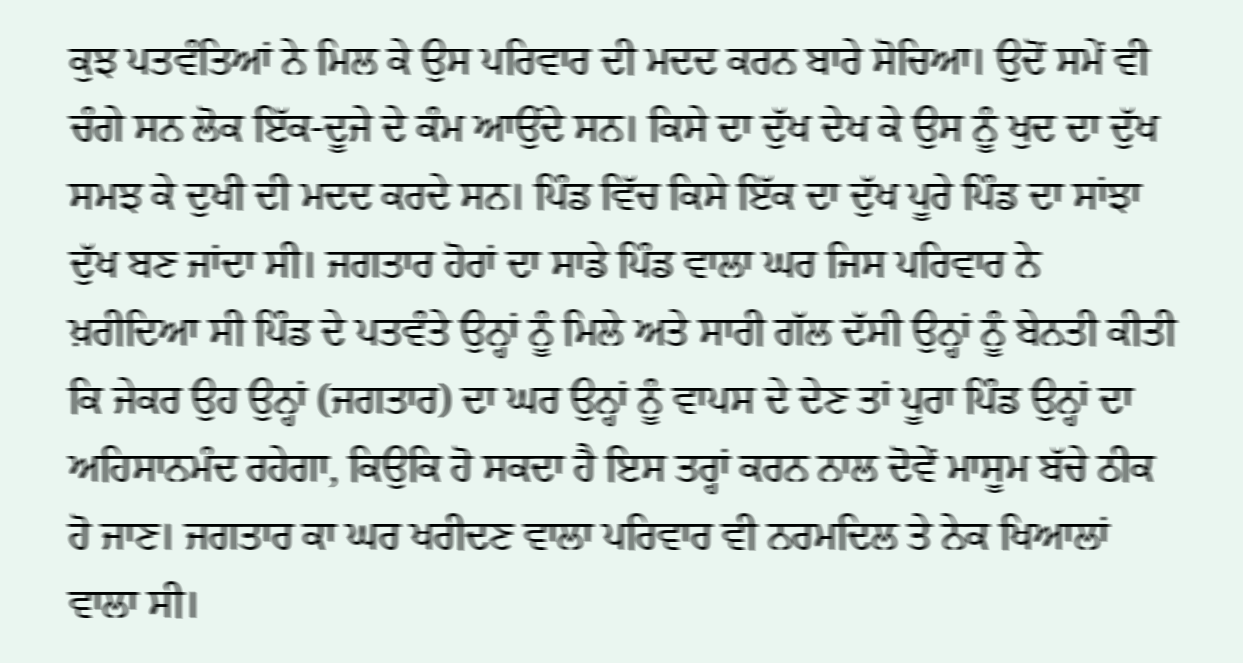ਕੁਝ ਪਤਵੰਤਿਆਂ ਨੇ ਮਿਲ ਕੇ ਉਸ ਪਰਿਵਾਰ ਦੀ ਮਦਦ ਕਰਨ ਬਾਰੇ ਸੋਚਿਆ। ਉਦੋਂ ਸਮੇਂ ਵੀ ਚੰਗੇ ਸਨ ਲੋਕ ਇੱਕ-ਦੂਜੇ ਦੇ ਕੰਮ ਆਉਂਦੇ ਸਨ। ਕਿਸੇ ਦਾ ਦੁੱਖ ਦੇਖ ਕੇ ਉਸ ਨੂੰ ਖੁਦ ਦਾ ਦੁੱਖ ਸਮਝ ਕੇ ਦੁਖੀ ਦੀ ਮਦਦ ਕਰਦੇ ਸਨ। ਪਿੰਡ ਵਿੱਚ ਕਿਸੇ ਇੱਕ ਦਾ ਦੁੱਖ ਪੂਰੇ ਪਿੰਡ ਦਾ ਸਾਂਝਾ ਦੁੱਖ ਬਣ ਜਾਂਦਾ ਸੀ। ਜਗਤਾਰ ਹੋਰਾਂ ਦਾ ਸਾਡੇ ਪਿੰਡ ਵਾਲਾ ਘਰ ਜਿਸ ਪਰਿਵਾਰ ਨੇ ਖ਼ਰੀਦਿਆ ਸੀ ਪਿੰਡ ਦੇ ਪਤਵੰਤੇ ਉਨ੍ਹਾਂ ਨੂੰ ਮਿਲੇ ਅਤੇ ਸਾਰੀ ਗੱਲ ਦੱਸੀ ਉਨ੍ਹਾਂ ਨੂੰ ਬੇਨਤੀ ਕੀਤੀ ਕਿ ਜੇਕਰ ਉਹ ਉਨ੍ਹਾਂ (ਜਗਤਾਰ) ਦਾ ਘਰ ਉਨ੍ਹਾਂ ਨੂੰ ਵਾਪਸ ਦੇ ਦੇਣ ਤਾਂ ਪੂਰਾ ਪਿੰਡ ਉਨ੍ਹਾਂ ਦਾ ਅਹਿਸਾਨਮੰਦ ਰਹੇਗਾ, ਕਿਉਕਿ ਹੋ ਸਕਦਾ ਹੈ ਇਸ ਤਰ੍ਹਾਂ ਕਰਨ ਨਾਲ ਦੋਵੇਂ ਮਾਸੂਮ ਬੱਚੇ ਠੀਕ ਹੋ ਜਾਣ। ਜਗਤਾਰ ਕਾ ਘਰ ਖਰੀਦਣ ਵਾਲਾ ਪਰਿਵਾਰ ਵੀ ਨਰਮਦਿਲ ਤੇ ਨੇਕ ਖਿਆਲਾਂ ਵਾਲਾ ਸੀ।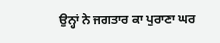ਉਨ੍ਹਾਂ ਨੇ ਜਗਤਾਰ ਕਾ ਪੁਰਾਣਾ ਘਰ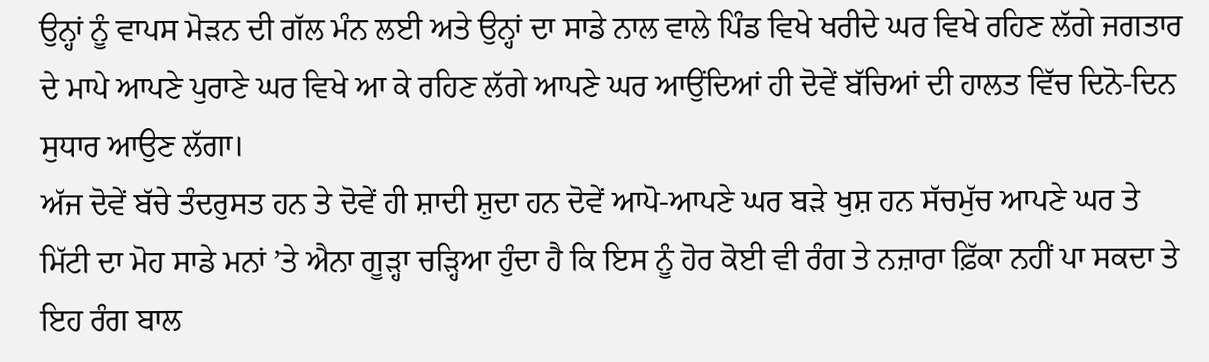ਉਨ੍ਹਾਂ ਨੂੰ ਵਾਪਸ ਮੋੜਨ ਦੀ ਗੱਲ ਮੰਨ ਲਈ ਅਤੇ ਉਨ੍ਹਾਂ ਦਾ ਸਾਡੇ ਨਾਲ ਵਾਲੇ ਪਿੰਡ ਵਿਖੇ ਖਰੀਦੇ ਘਰ ਵਿਖੇ ਰਹਿਣ ਲੱਗੇ ਜਗਤਾਰ ਦੇ ਮਾਪੇ ਆਪਣੇ ਪੁਰਾਣੇ ਘਰ ਵਿਖੇ ਆ ਕੇ ਰਹਿਣ ਲੱਗੇ ਆਪਣੇ ਘਰ ਆਉਂਦਿਆਂ ਹੀ ਦੋਵੇਂ ਬੱਚਿਆਂ ਦੀ ਹਾਲਤ ਵਿੱਚ ਦਿਨੋ-ਦਿਨ ਸੁਧਾਰ ਆਉਣ ਲੱਗਾ।
ਅੱਜ ਦੋਵੇਂ ਬੱਚੇ ਤੰਦਰੁਸਤ ਹਨ ਤੇ ਦੋਵੇਂ ਹੀ ਸ਼ਾਦੀ ਸ਼ੁਦਾ ਹਨ ਦੋਵੇਂ ਆਪੋ-ਆਪਣੇ ਘਰ ਬੜੇ ਖੁਸ਼ ਹਨ ਸੱਚਮੁੱਚ ਆਪਣੇ ਘਰ ਤੇ ਮਿੱਟੀ ਦਾ ਮੋਹ ਸਾਡੇ ਮਨਾਂ ’ਤੇ ਐਨਾ ਗੂੜ੍ਹਾ ਚੜ੍ਹਿਆ ਹੁੰਦਾ ਹੈ ਕਿ ਇਸ ਨੂੰ ਹੋਰ ਕੋਈ ਵੀ ਰੰਗ ਤੇ ਨਜ਼ਾਰਾ ਫ਼ਿੱਕਾ ਨਹੀਂ ਪਾ ਸਕਦਾ ਤੇ ਇਹ ਰੰਗ ਬਾਲ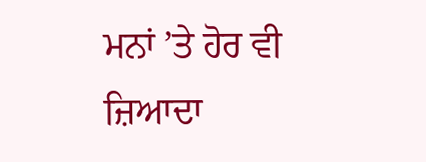ਮਨਾਂ ’ਤੇ ਹੋਰ ਵੀ ਜ਼ਿਆਦਾ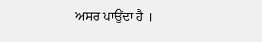ਅਸਰ ਪਾਉਂਦਾ ਹੈ ।